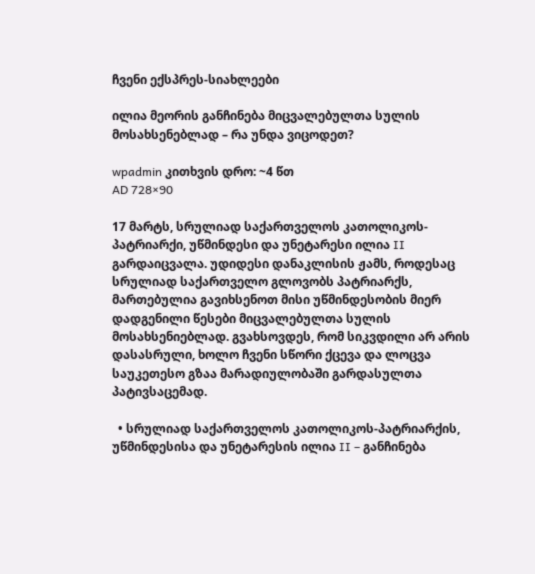ჩვენი ექსპრეს-სიახლეები

ილია მეორის განჩინება მიცვალებულთა სულის მოსახსენებლად – რა უნდა ვიცოდეთ?

wpadmin კითხვის დრო: ~4 წთ
AD 728×90

17 მარტს, სრულიად საქართველოს კათოლიკოს-პატრიარქი, უწმინდესი და უნეტარესი ილია II გარდაიცვალა. უდიდესი დანაკლისის ჟამს, როდესაც სრულიად საქართველო გლოვობს პატრიარქს, მართებულია გავიხსენოთ მისი უწმინდესობის მიერ დადგენილი წესები მიცვალებულთა სულის მოსახსენიებლად. გვახსოვდეს, რომ სიკვდილი არ არის დასასრული, ხოლო ჩვენი სწორი ქცევა და ლოცვა საუკეთესო გზაა მარადიულობაში გარდასულთა პატივსაცემად.

  • სრულიად საქართველოს კათოლიკოს-პატრიარქის, უწმინდესისა და უნეტარესის ილია II – განჩინება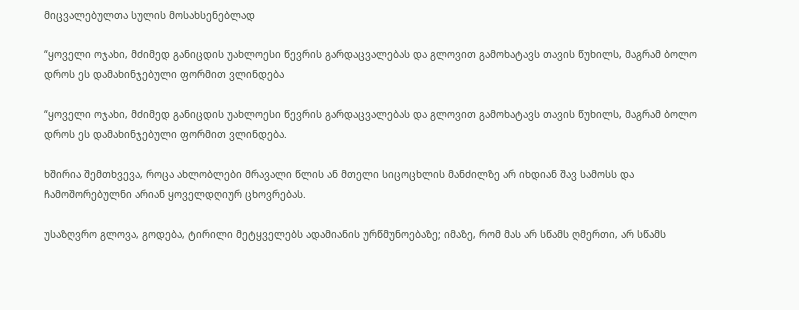მიცვალებულთა სულის მოსახსენებლად

“ყოველი ოჯახი, მძიმედ განიცდის უახლოესი წევრის გარდაცვალებას და გლოვით გამოხატავს თავის წუხილს, მაგრამ ბოლო დროს ეს დამახინჯებული ფორმით ვლინდება

“ყოველი ოჯახი, მძიმედ განიცდის უახლოესი წევრის გარდაცვალებას და გლოვით გამოხატავს თავის წუხილს, მაგრამ ბოლო დროს ეს დამახინჯებული ფორმით ვლინდება.

ხშირია შემთხვევა, როცა ახლობლები მრავალი წლის ან მთელი სიცოცხლის მანძილზე არ იხდიან შავ სამოსს და ჩამოშორებულნი არიან ყოველდღიურ ცხოვრებას.

უსაზღვრო გლოვა, გოდება, ტირილი მეტყველებს ადამიანის ურწმუნოებაზე; იმაზე, რომ მას არ სწამს ღმერთი, არ სწამს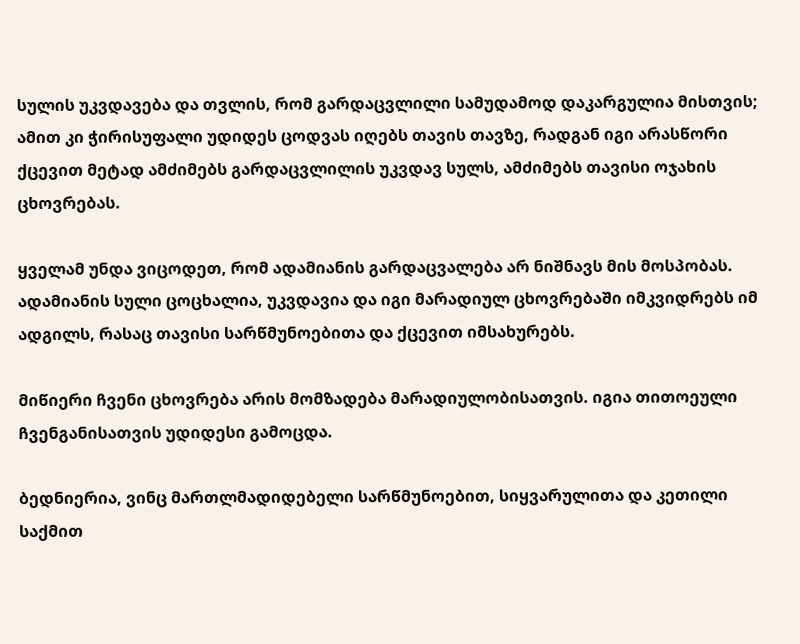სულის უკვდავება და თვლის, რომ გარდაცვლილი სამუდამოდ დაკარგულია მისთვის; ამით კი ჭირისუფალი უდიდეს ცოდვას იღებს თავის თავზე, რადგან იგი არასწორი ქცევით მეტად ამძიმებს გარდაცვლილის უკვდავ სულს, ამძიმებს თავისი ოჯახის ცხოვრებას.

ყველამ უნდა ვიცოდეთ, რომ ადამიანის გარდაცვალება არ ნიშნავს მის მოსპობას. ადამიანის სული ცოცხალია, უკვდავია და იგი მარადიულ ცხოვრებაში იმკვიდრებს იმ ადგილს, რასაც თავისი სარწმუნოებითა და ქცევით იმსახურებს.

მიწიერი ჩვენი ცხოვრება არის მომზადება მარადიულობისათვის. იგია თითოეული ჩვენგანისათვის უდიდესი გამოცდა.

ბედნიერია, ვინც მართლმადიდებელი სარწმუნოებით, სიყვარულითა და კეთილი საქმით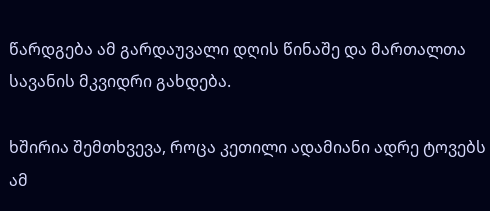წარდგება ამ გარდაუვალი დღის წინაშე და მართალთა სავანის მკვიდრი გახდება.

ხშირია შემთხვევა, როცა კეთილი ადამიანი ადრე ტოვებს ამ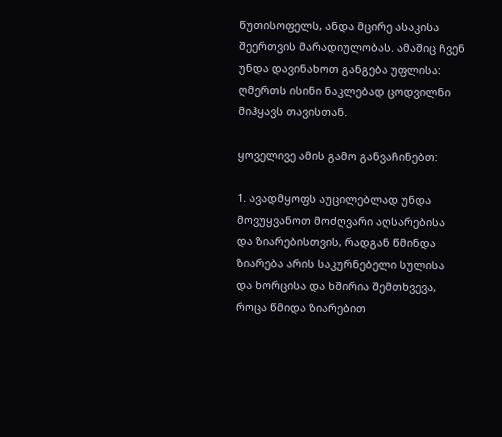წუთისოფელს, ანდა მცირე ასაკისა შეერთვის მარადიულობას. ამაშიც ჩვენ უნდა დავინახოთ განგება უფლისა: ღმერთს ისინი ნაკლებად ცოდვილნი მიჰყავს თავისთან.

ყოველივე ამის გამო განვაჩინებთ:

1. ავადმყოფს აუცილებლად უნდა მოვუყვანოთ მოძღვარი აღსარებისა და ზიარებისთვის, რადგან წმინდა ზიარება არის საკურნებელი სულისა და ხორცისა და ხშირია შემთხვევა, როცა წმიდა ზიარებით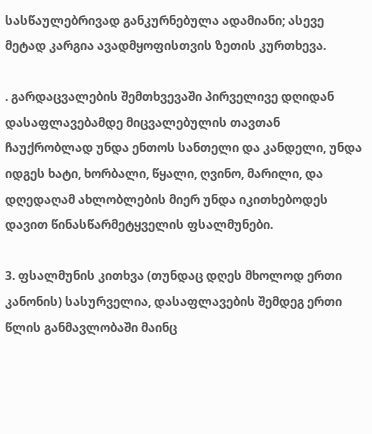სასწაულებრივად განკურნებულა ადამიანი; ასევე მეტად კარგია ავადმყოფისთვის ზეთის კურთხევა.

. გარდაცვალების შემთხვევაში პირველივე დღიდან დასაფლავებამდე მიცვალებულის თავთან ჩაუქრობლად უნდა ენთოს სანთელი და კანდელი, უნდა იდგეს ხატი, ხორბალი, წყალი, ღვინო, მარილი, და დღედაღამ ახლობლების მიერ უნდა იკითხებოდეს დავით წინასწარმეტყველის ფსალმუნები.

3. ფსალმუნის კითხვა (თუნდაც დღეს მხოლოდ ერთი კანონის) სასურველია, დასაფლავების შემდეგ ერთი წლის განმავლობაში მაინც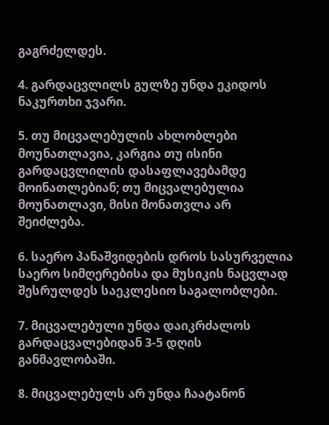გაგრძელდეს.

4. გარდაცვლილს გულზე უნდა ეკიდოს ნაკურთხი ჯვარი.

5. თუ მიცვალებულის ახლობლები მოუნათლავია, კარგია თუ ისინი გარდაცვლილის დასაფლავებამდე მოინათლებიან; თუ მიცვალებულია მოუნათლავი, მისი მონათვლა არ შეიძლება.

6. საერო პანაშვიდების დროს სასურველია საერო სიმღერებისა და მუსიკის ნაცვლად შესრულდეს საეკლესიო საგალობლები.

7. მიცვალებული უნდა დაიკრძალოს გარდაცვალებიდან 3-5 დღის განმავლობაში.

8. მიცვალებულს არ უნდა ჩაატანონ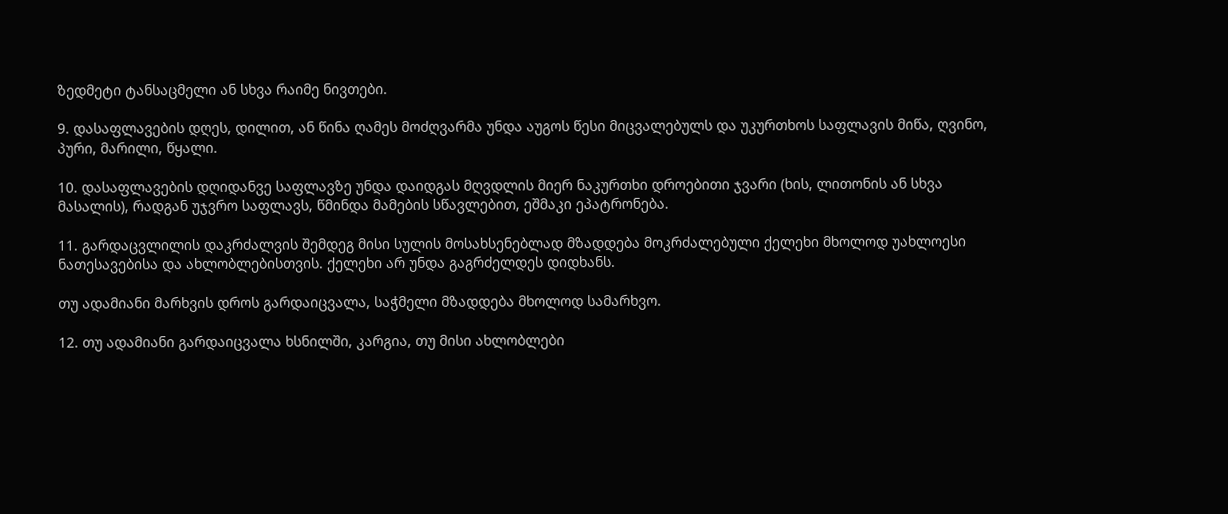ზედმეტი ტანსაცმელი ან სხვა რაიმე ნივთები.

9. დასაფლავების დღეს, დილით, ან წინა ღამეს მოძღვარმა უნდა აუგოს წესი მიცვალებულს და უკურთხოს საფლავის მიწა, ღვინო, პური, მარილი, წყალი.

10. დასაფლავების დღიდანვე საფლავზე უნდა დაიდგას მღვდლის მიერ ნაკურთხი დროებითი ჯვარი (ხის, ლითონის ან სხვა მასალის), რადგან უჯვრო საფლავს, წმინდა მამების სწავლებით, ეშმაკი ეპატრონება.

11. გარდაცვლილის დაკრძალვის შემდეგ მისი სულის მოსახსენებლად მზადდება მოკრძალებული ქელეხი მხოლოდ უახლოესი ნათესავებისა და ახლობლებისთვის. ქელეხი არ უნდა გაგრძელდეს დიდხანს.

თუ ადამიანი მარხვის დროს გარდაიცვალა, საჭმელი მზადდება მხოლოდ სამარხვო.

12. თუ ადამიანი გარდაიცვალა ხსნილში, კარგია, თუ მისი ახლობლები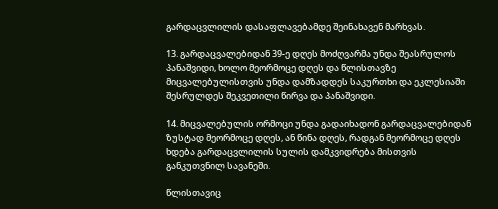გარდაცვლილის დასაფლავებამდე შეინახავენ მარხვას.

13. გარდაცვალებიდან 39-ე დღეს მოძღვარმა უნდა შეასრულოს პანაშვიდი, ხოლო მეორმოცე დღეს და წლისთავზე მიცვალებულისთვის უნდა დამზადდეს საკურთხი და ეკლესიაში შესრულდეს შეკვეთილი წირვა და პანაშვიდი.

14. მიცვალებულის ორმოცი უნდა გადაიხადონ გარდაცვალებიდან ზუსტად მეორმოცე დღეს, ან წინა დღეს, რადგან მეორმოცე დღეს ხდება გარდაცვლილის სულის დამკვიდრება მისთვის განკუთვნილ სავანეში.

წლისთავიც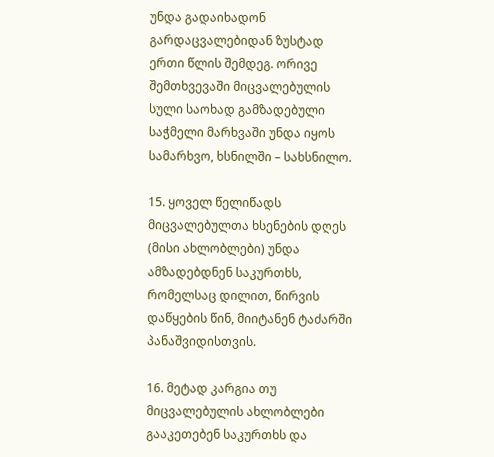უნდა გადაიხადონ გარდაცვალებიდან ზუსტად ერთი წლის შემდეგ. ორივე შემთხვევაში მიცვალებულის სული საოხად გამზადებული საჭმელი მარხვაში უნდა იყოს სამარხვო, ხსნილში – სახსნილო.

15. ყოველ წელიწადს მიცვალებულთა ხსენების დღეს (მისი ახლობლები) უნდა ამზადებდნენ საკურთხს, რომელსაც დილით, წირვის დაწყების წინ, მიიტანენ ტაძარში პანაშვიდისთვის.

16. მეტად კარგია თუ მიცვალებულის ახლობლები გააკეთებენ საკურთხს და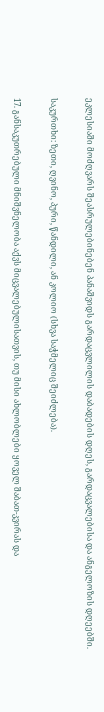ეკლესიაში მოძღვარს შეასრულებინებენ პანაშვიდს გარდაცვლილის დაბადების დღეს, გარდაცვალებისა და ანგელოზის დღეებში.

საკურთხი: ზეთი, ღვინო, პური, წანდილი, ან კოლიო (სხვა საჭმელიც შეიძლება).

17. განსაკუთრებული მნიშვნელობა აქვს მიცვალებულისათვის, თუ მისი ახლობლები ყოველ შაბათ-კვირას და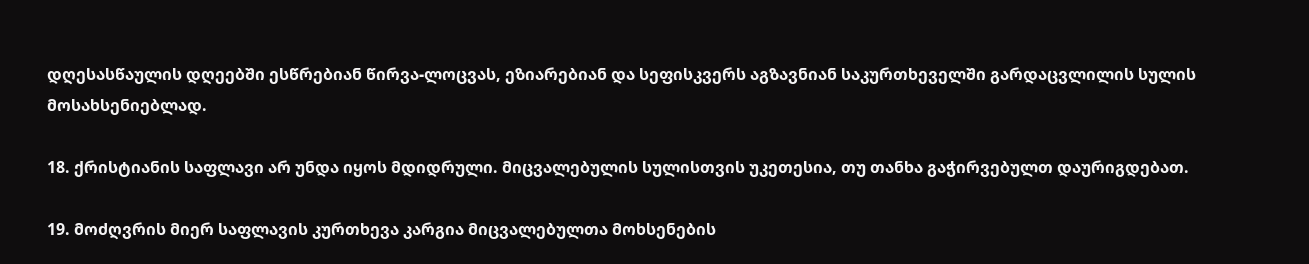დღესასწაულის დღეებში ესწრებიან წირვა-ლოცვას, ეზიარებიან და სეფისკვერს აგზავნიან საკურთხეველში გარდაცვლილის სულის მოსახსენიებლად.

18. ქრისტიანის საფლავი არ უნდა იყოს მდიდრული. მიცვალებულის სულისთვის უკეთესია, თუ თანხა გაჭირვებულთ დაურიგდებათ.

19. მოძღვრის მიერ საფლავის კურთხევა კარგია მიცვალებულთა მოხსენების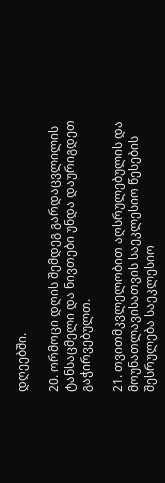დღეებში.

20. ორმოცი დღის შემდეგ გარდაცვლილის ტანსაცმელი და ნივთები უნდა დაურიგდეთ გაჭირვებულთ.

21. თვითმკვლელობით აღსრულებულის და მოუნათლავისათვის საეკლესიო წესების შესრულება საეკლესიო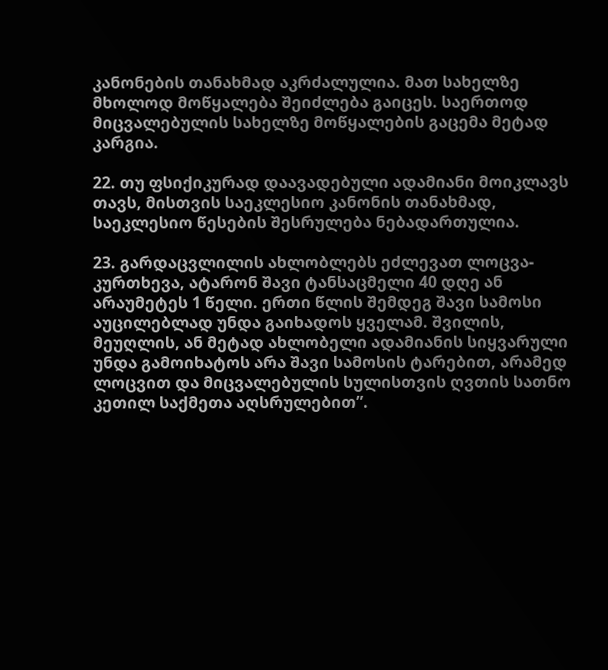კანონების თანახმად აკრძალულია. მათ სახელზე მხოლოდ მოწყალება შეიძლება გაიცეს. საერთოდ მიცვალებულის სახელზე მოწყალების გაცემა მეტად კარგია.

22. თუ ფსიქიკურად დაავადებული ადამიანი მოიკლავს თავს, მისთვის საეკლესიო კანონის თანახმად, საეკლესიო წესების შესრულება ნებადართულია.

23. გარდაცვლილის ახლობლებს ეძლევათ ლოცვა-კურთხევა, ატარონ შავი ტანსაცმელი 40 დღე ან არაუმეტეს 1 წელი. ერთი წლის შემდეგ შავი სამოსი აუცილებლად უნდა გაიხადოს ყველამ. შვილის, მეუღლის, ან მეტად ახლობელი ადამიანის სიყვარული უნდა გამოიხატოს არა შავი სამოსის ტარებით, არამედ ლოცვით და მიცვალებულის სულისთვის ღვთის სათნო კეთილ საქმეთა აღსრულებით”.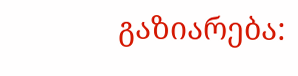გაზიარება: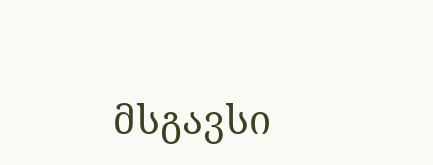მსგავსი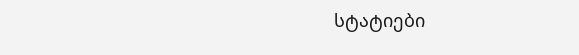სტატიები